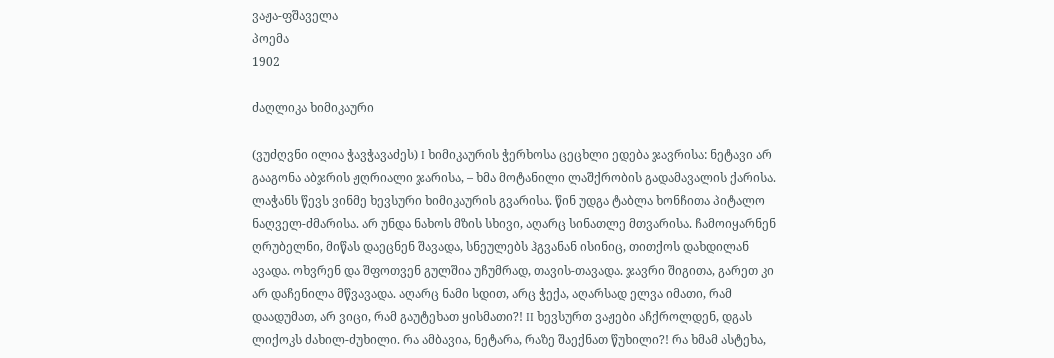ვაჟა-ფშაველა
პოემა
1902

ძაღლიკა ხიმიკაური

(ვუძღვნი ილია ჭავჭავაძეს) I ხიმიკაურის ჭერხოსა ცეცხლი ედება ჯავრისა: ნეტავი არ გააგონა აბჯრის ჟღრიალი ჯარისა, – ხმა მოტანილი ლაშქრობის გადამავალის ქარისა. ლაჭანს წევს ვინმე ხევსური ხიმიკაურის გვარისა. წინ უდგა ტაბლა ხონჩითა პიტალო ნაღველ-ძმარისა. არ უნდა ნახოს მზის სხივი, აღარც სინათლე მთვარისა. ჩამოიყარნენ ღრუბელნი, მიწას დაეცნენ შავადა, სნეულებს ჰგვანან ისინიც, თითქოს დახდილან ავადა. ოხვრენ და შფოთვენ გულშია უჩუმრად, თავის-თავადა. ჯავრი შიგითა, გარეთ კი არ დაჩენილა მწვავადა. აღარც ნამი სდით, არც ჭექა, აღარსად ელვა იმათი, რამ დაადუმათ, არ ვიცი, რამ გაუტეხათ ყისმათი?! II ხევსურთ ვაჟები აჩქროლდენ, დგას ლიქოკს ძახილ-ძუხილი. რა ამბავია, ნეტარა, რაზე შაექნათ წუხილი?! რა ხმამ ასტეხა,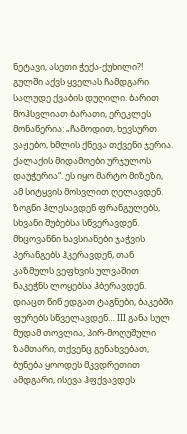ნეტავი, ასეთი ჭექა-ქუხილი?! გულში აქვს ყველას ჩამდგარი სალუდე ქვაბის დუღილი. ბარით მოჰსვლიათ ბარათი, ერეკლეს მონაწერია: „ჩამოდით, ხევსურთ ვაჟებო, ხმლის ქნევა თქვენი ჯერია. ქალაქის მიდამოები ურჯულოს დაუჭერია“. ეს იყო მარტო მიზეზი, ამ სიტყვის მოსვლით ღელავდენ. ზოგნი ჰლესავდენ ფრანგულებს, სხვანი შუბებსა სწვერავდენ. მხცოვანნი ხავსიანები ჯაჭვის პერანგებს ჰკერავდენ, თან კაზმულს ვეფხვის ულვაშით ნაკეჭნს ლოყებსა ჰბერავდენ. დიაცთ წინ ედგათ ტაგნები, ბაკებში ფურებს სწველავდენ… III განა სულ მუდამ თოვლია, პირ-მოღუშული ზამთარი, თქვენც გენახვებათ, ბუნება ყოოდეს მკვდრეთით ამდგარი, ისევა ჰფქვავდეს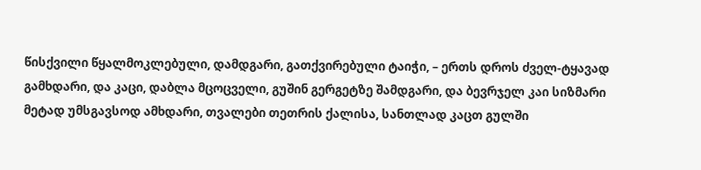წისქვილი წყალმოკლებული, დამდგარი, გათქვირებული ტაიჭი, – ერთს დროს ძველ-ტყავად გამხდარი, და კაცი, დაბლა მცოცველი, გუშინ გერგეტზე შამდგარი, და ბევრჯელ კაი სიზმარი მეტად უმსგავსოდ ამხდარი, თვალები თეთრის ქალისა, სანთლად კაცთ გულში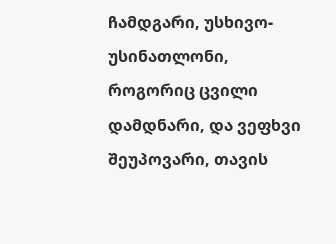ჩამდგარი, უსხივო-უსინათლონი, როგორიც ცვილი დამდნარი, და ვეფხვი შეუპოვარი, თავის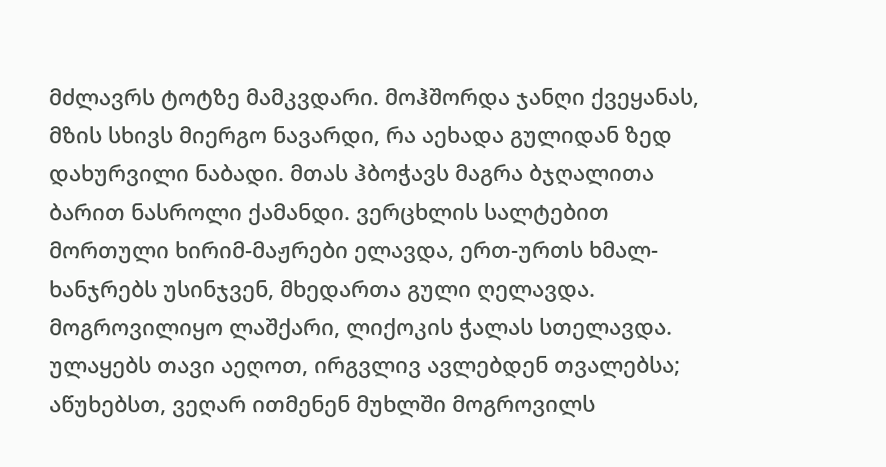მძლავრს ტოტზე მამკვდარი. მოჰშორდა ჯანღი ქვეყანას, მზის სხივს მიერგო ნავარდი, რა აეხადა გულიდან ზედ დახურვილი ნაბადი. მთას ჰბოჭავს მაგრა ბჯღალითა ბარით ნასროლი ქამანდი. ვერცხლის სალტებით მორთული ხირიმ-მაჟრები ელავდა, ერთ-ურთს ხმალ-ხანჯრებს უსინჯვენ, მხედართა გული ღელავდა. მოგროვილიყო ლაშქარი, ლიქოკის ჭალას სთელავდა. ულაყებს თავი აეღოთ, ირგვლივ ავლებდენ თვალებსა; აწუხებსთ, ვეღარ ითმენენ მუხლში მოგროვილს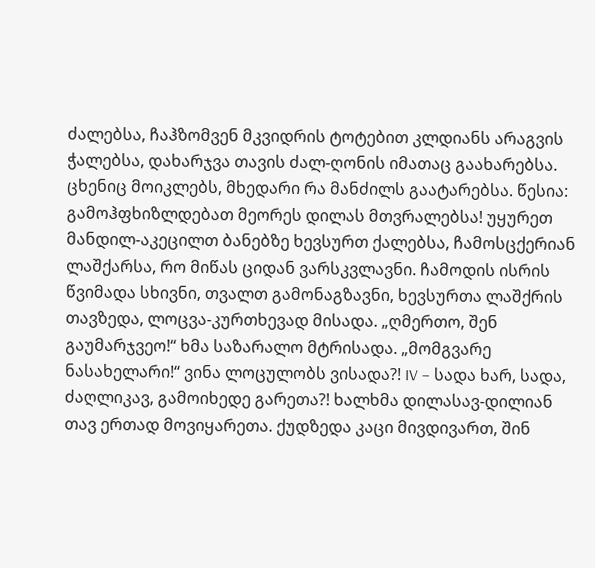ძალებსა, ჩაჰზომვენ მკვიდრის ტოტებით კლდიანს არაგვის ჭალებსა, დახარჯვა თავის ძალ-ღონის იმათაც გაახარებსა. ცხენიც მოიკლებს, მხედარი რა მანძილს გაატარებსა. წესია: გამოჰფხიზლდებათ მეორეს დილას მთვრალებსა! უყურეთ მანდილ-აკეცილთ ბანებზე ხევსურთ ქალებსა, ჩამოსცქერიან ლაშქარსა, რო მიწას ციდან ვარსკვლავნი. ჩამოდის ისრის წვიმადა სხივნი, თვალთ გამონაგზავნი, ხევსურთა ლაშქრის თავზედა, ლოცვა-კურთხევად მისადა. „ღმერთო, შენ გაუმარჯვეო!“ ხმა საზარალო მტრისადა. „მომგვარე ნასახელარი!“ ვინა ლოცულობს ვისადა?! IV – სადა ხარ, სადა, ძაღლიკავ, გამოიხედე გარეთა?! ხალხმა დილასავ-დილიან თავ ერთად მოვიყარეთა. ქუდზედა კაცი მივდივართ, შინ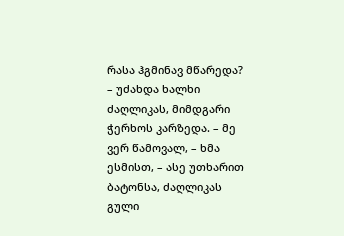რასა ჰგმინავ მწარედა? – უძახდა ხალხი ძაღლიკას, მიმდგარი ჭერხოს კარზედა. – მე ვერ წამოვალ, – ხმა ესმისთ, – ასე უთხარით ბატონსა, ძაღლიკას გული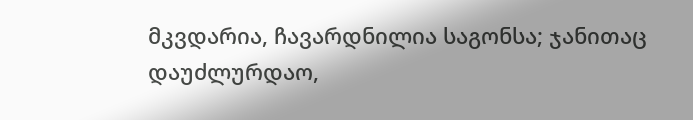მკვდარია, ჩავარდნილია საგონსა; ჯანითაც დაუძლურდაო,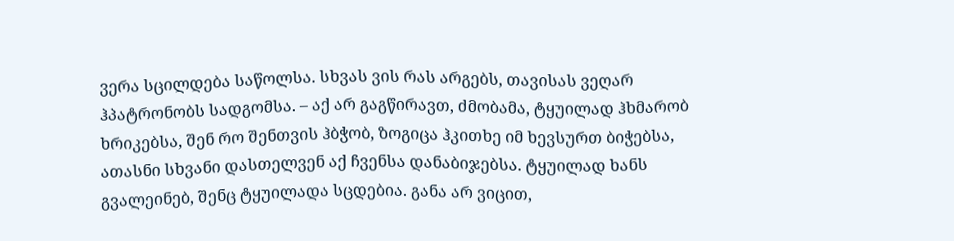ვერა სცილდება საწოლსა. სხვას ვის რას არგებს, თავისას ვეღარ ჰპატრონობს სადგომსა. – აქ არ გაგწირავთ, ძმობამა, ტყუილად ჰხმარობ ხრიკებსა, შენ რო შენთვის ჰბჭობ, ზოგიცა ჰკითხე იმ ხევსურთ ბიჭებსა, ათასნი სხვანი დასთელვენ აქ ჩვენსა დანაბიჯებსა. ტყუილად ხანს გვალეინებ, შენც ტყუილადა სცდებია. განა არ ვიცით,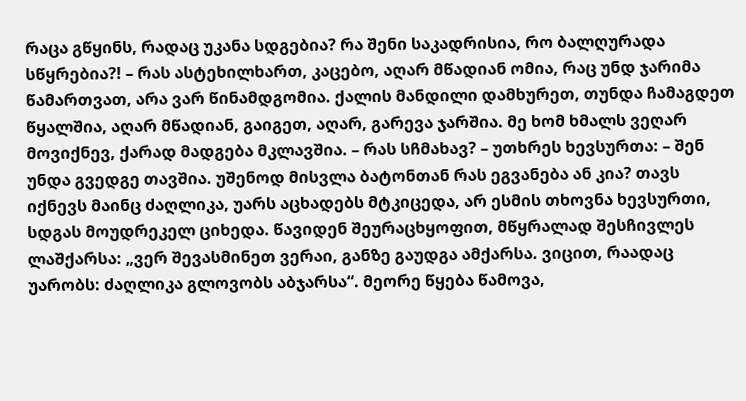რაცა გწყინს, რადაც უკანა სდგებია? რა შენი საკადრისია, რო ბალღურადა სწყრებია?! – რას ასტეხილხართ, კაცებო, აღარ მწადიან ომია, რაც უნდ ჯარიმა წამართვათ, არა ვარ წინამდგომია. ქალის მანდილი დამხურეთ, თუნდა ჩამაგდეთ წყალშია, აღარ მწადიან, გაიგეთ, აღარ, გარევა ჯარშია. მე ხომ ხმალს ვეღარ მოვიქნევ, ქარად მადგება მკლავშია. – რას სჩმახავ? – უთხრეს ხევსურთა: – შენ უნდა გვედგე თავშია. უშენოდ მისვლა ბატონთან რას ეგვანება ან კია? თავს იქნევს მაინც ძაღლიკა, უარს აცხადებს მტკიცედა, არ ესმის თხოვნა ხევსურთი, სდგას მოუდრეკელ ციხედა. წავიდენ შეურაცხყოფით, მწყრალად შესჩივლეს ლაშქარსა: „ვერ შევასმინეთ ვერაი, განზე გაუდგა ამქარსა. ვიცით, რაადაც უარობს: ძაღლიკა გლოვობს აბჯარსა“. მეორე წყება წამოვა,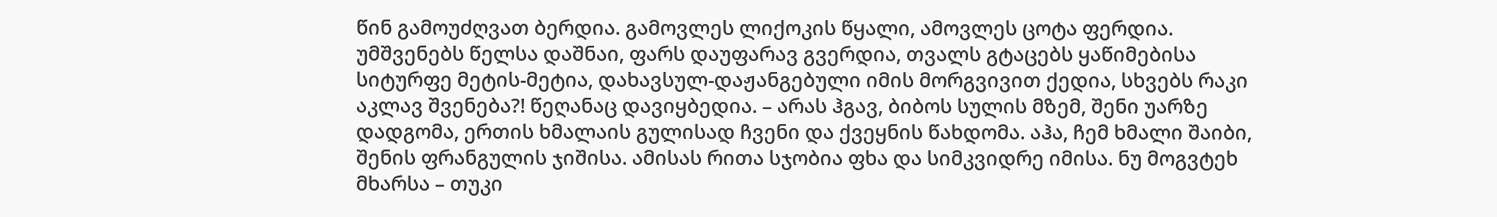წინ გამოუძღვათ ბერდია. გამოვლეს ლიქოკის წყალი, ამოვლეს ცოტა ფერდია. უმშვენებს წელსა დაშნაი, ფარს დაუფარავ გვერდია, თვალს გტაცებს ყაწიმებისა სიტურფე მეტის-მეტია, დახავსულ-დაჟანგებული იმის მორგვივით ქედია, სხვებს რაკი აკლავ შვენება?! წეღანაც დავიყბედია. – არას ჰგავ, ბიბოს სულის მზემ, შენი უარზე დადგომა, ერთის ხმალაის გულისად ჩვენი და ქვეყნის წახდომა. აჰა, ჩემ ხმალი შაიბი, შენის ფრანგულის ჯიშისა. ამისას რითა სჯობია ფხა და სიმკვიდრე იმისა. ნუ მოგვტეხ მხარსა – თუკი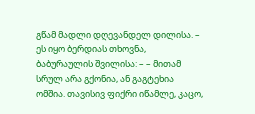გწამ მადლი დღევანდელ დილისა. – ეს იყო ბერდიას თხოვნა, ბაბურაულის შვილისა: – – მითამ სრულ არა გქონია, ან გაგტეხია ომშია. თავისივ ფიქრი იწამლე, კაცო,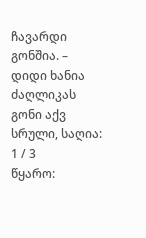ჩავარდი გონშია. – დიდი ხანია ძაღლიკას გონი აქვ სრული, საღია:
1 / 3
წყარო: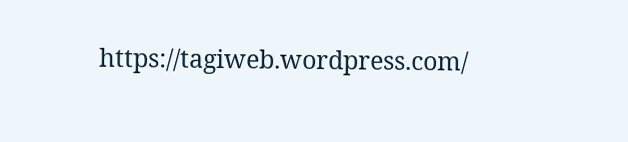https://tagiweb.wordpress.com/